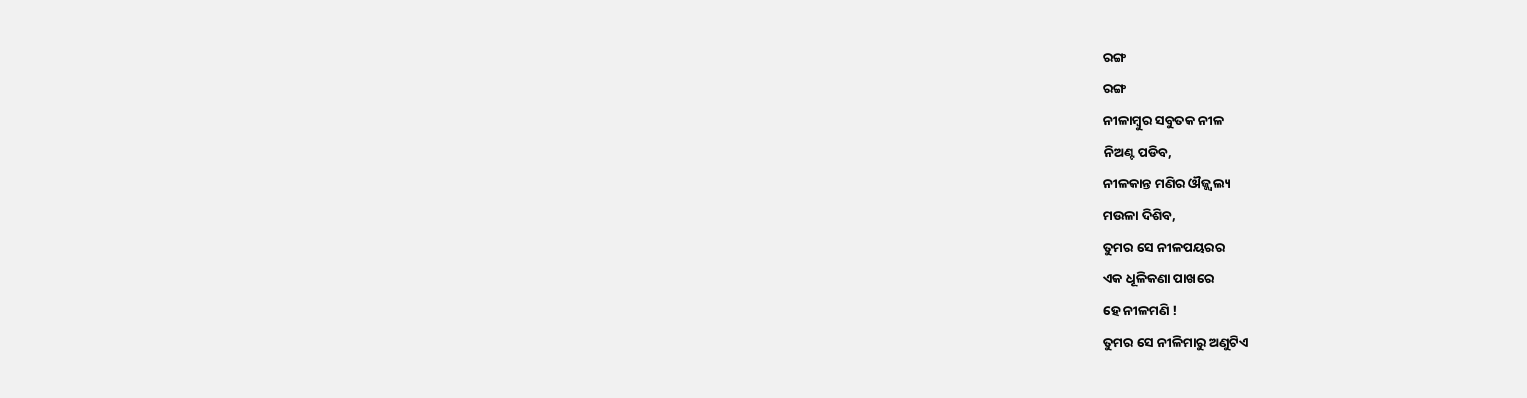ରଙ୍ଗ
ରଙ୍ଗ
ନୀଳାମ୍ବୁର ସବୁତକ ନୀଳ
ନିଅଣ୍ଟ ପଡିବ,
ନୀଳକାନ୍ତ ମଣିର ଔଜ୍ଜ୍ଵଲ୍ୟ
ମଉଳା ଦିଶିବ,
ତୁମର ସେ ନୀଳପୟରର
ଏକ ଧୂଳିକଣା ପାଖରେ
ହେ ନୀଳମଣି !
ତୁମର ସେ ନୀଳିମାରୁ ଅଣୁଟିଏ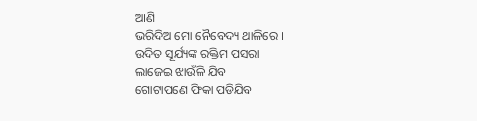ଆଣି
ଭରିଦିଅ ମୋ ନୈବେଦ୍ୟ ଥାଳିରେ ।
ଉଦିତ ସୂର୍ଯ୍ୟଙ୍କ ରକ୍ତିମ ପସରା
ଲାଜେଇ ଝାଉଁଳି ଯିବ
ଗୋଟାପଣେ ଫିକା ପଡିଯିବ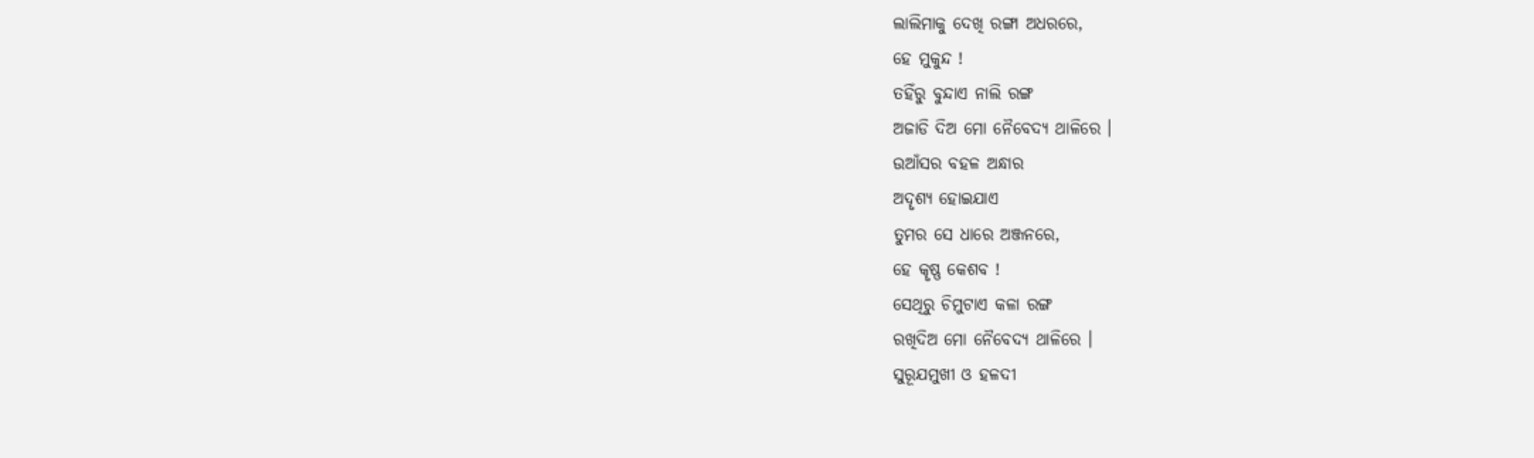ଲାଲିମାକୁ ଦେଖି ରଙ୍ଗା ଅଧରରେ,
ହେ ମୁକୁନ୍ଦ !
ତହିଁରୁ ବୁନ୍ଦାଏ ନାଲି ରଙ୍ଗ
ଅଜାଡି ଦିଅ ମୋ ନୈବେଦ୍ୟ ଥାଳିରେ ।
ଉଆଁସର ବହଳ ଅନ୍ଧାର
ଅଦୄଶ୍ୟ ହୋଇଯାଏ
ତୁମର ସେ ଧାରେ ଅଞ୍ଜନରେ,
ହେ କୄଷ୍ଣ କେଶବ !
ସେଥିରୁ ଚିମୁଟାଏ କଳା ରଙ୍ଗ
ରଖିଦିଅ ମୋ ନୈବେଦ୍ୟ ଥାଳିରେ ।
ସୁରୂଯମୁଖୀ ଓ ହଳଦୀ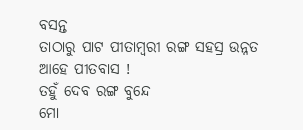ବସନ୍ତ
ତାଠାରୁ ପାଟ ପୀତାମ୍ବରୀ ରଙ୍ଗ ସହସ୍ର ଉନ୍ନତ
ଆହେ ପୀତବାସ !
ତହୁଁ ଦେବ ରଙ୍ଗ ବୁନ୍ଦେ
ମୋ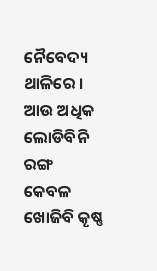ନୈବେଦ୍ୟ ଥାଳିରେ ।
ଆଉ ଅଧିକ ଲୋଡିବିନି ରଙ୍ଗ
କେବଳ ଖୋଜିବି କୄଷ୍ଣ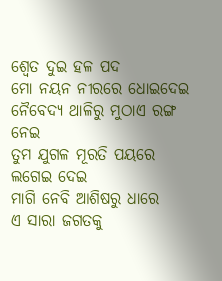ଶ୍ଵେତ ଦୁଇ ହଳ ପଦ
ମୋ ନୟନ ନୀରରେ ଧୋଇଦେଇ
ନୈବେଦ୍ୟ ଥାଳିରୁ ମୁଠାଏ ରଙ୍ଗ ନେଇ
ତୁମ ଯୁଗଳ ମୂରତି ପୟରେ ଲଗେଇ ଦେଇ
ମାଗି ନେବି ଆଶିଷରୁ ଧାରେ
ଏ ସାରା ଜଗତକୁ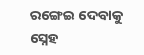ରଙ୍ଗେଇ ଦେବାକୁ
ସ୍ନେହ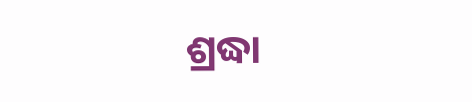ଶ୍ରଦ୍ଧା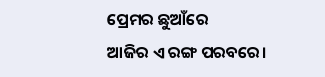ପ୍ରେମର ଛୁଆଁରେ
ଆଜିର ଏ ରଙ୍ଗ ପରବରେ।